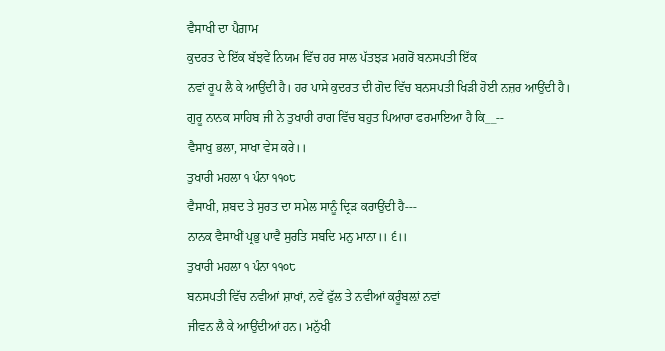ਵੈਸਾਖੀ ਦਾ ਪੈਗ਼ਾਮ
ਕੁਦਰਤ ਦੇ ਇੱਕ ਬੱਝਵੇਂ ਨਿਯਮ ਵਿੱਚ ਹਰ ਸਾਲ ਪੱਤਝੜ ਮਗਰੋਂ ਬਨਸਪਤੀ ਇੱਕ
ਨਵਾਂ ਰੂਪ ਲੈ ਕੇ ਆਉਂਦੀ ਹੈ। ਹਰ ਪਾਸੇ ਕੁਦਰਤ ਦੀ ਗੋਦ ਵਿੱਚ ਬਨਸਪਤੀ ਖਿੜੀ ਹੋਈ ਨਜ਼ਰ ਆਉਂਦੀ ਹੈ।
ਗੁਰੂ ਨਾਨਕ ਸਾਹਿਬ ਜੀ ਨੇ ਤੁਖਾਰੀ ਰਾਗ ਵਿੱਚ ਬਹੁਤ ਪਿਆਰਾ ਫਰਮਾਇਆ ਹੈ ਕਿ__--
ਵੈਸਾਖੁ ਭਲਾ, ਸਾਖਾ ਵੇਸ ਕਰੇ।।
ਤੁਖਾਰੀ ਮਹਲਾ ੧ ਪੰਨਾ ੧੧੦੮
ਵੈਸਾਖੀ, ਸ਼ਬਦ ਤੇ ਸੁਰਤ ਦਾ ਸਮੇਲ ਸਾਨੂੰ ਦ੍ਰਿੜ ਕਰਾਉਂਦੀ ਹੈ---
ਨਾਨਕ ਵੈਸਾਖੀਂ ਪ੍ਰਭੁ ਪਾਵੈ ਸੁਰਤਿ ਸਬਦਿ ਮਨੁ ਮਾਨਾ।। ੬।।
ਤੁਖਾਰੀ ਮਹਲਾ ੧ ਪੰਨਾ ੧੧੦੮
ਬਨਸਪਤੀ ਵਿੱਚ ਨਵੀਆਂ ਸ਼ਾਖਾਂ, ਨਵੇਂ ਫੁੱਲ ਤੇ ਨਵੀਆਂ ਕਰੂੰਬਲ਼ਾਂ ਨਵਾਂ
ਜੀਵਨ ਲੈ ਕੇ ਆਉਂਦੀਆਂ ਹਨ। ਮਨੁੱਖੀ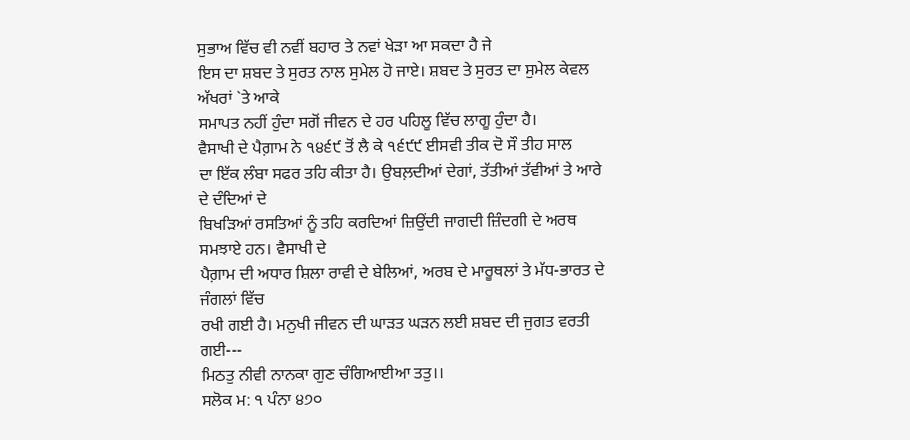ਸੁਭਾਅ ਵਿੱਚ ਵੀ ਨਵੀਂ ਬਹਾਰ ਤੇ ਨਵਾਂ ਖੇੜਾ ਆ ਸਕਦਾ ਹੈ ਜੇ
ਇਸ ਦਾ ਸ਼ਬਦ ਤੇ ਸੁਰਤ ਨਾਲ ਸੁਮੇਲ ਹੋ ਜਾਏ। ਸ਼ਬਦ ਤੇ ਸੁਰਤ ਦਾ ਸੁਮੇਲ ਕੇਵਲ ਅੱਖਰਾਂ `ਤੇ ਆਕੇ
ਸਮਾਪਤ ਨਹੀਂ ਹੁੰਦਾ ਸਗੋਂ ਜੀਵਨ ਦੇ ਹਰ ਪਹਿਲੂ ਵਿੱਚ ਲਾਗੂ ਹੁੰਦਾ ਹੈ।
ਵੈਸਾਖੀ ਦੇ ਪੈਗ਼ਾਮ ਨੇ ੧੪੬੯ ਤੋਂ ਲੈ ਕੇ ੧੬੯੯ ਈਸਵੀ ਤੀਕ ਦੋ ਸੌ ਤੀਹ ਸਾਲ
ਦਾ ਇੱਕ ਲੰਬਾ ਸਫਰ ਤਹਿ ਕੀਤਾ ਹੈ। ਉਬਲ਼ਦੀਆਂ ਦੇਗਾਂ, ਤੱਤੀਆਂ ਤੱਵੀਆਂ ਤੇ ਆਰੇ ਦੇ ਦੰਦਿਆਂ ਦੇ
ਬਿਖੜਿਆਂ ਰਸਤਿਆਂ ਨੂੰ ਤਹਿ ਕਰਦਿਆਂ ਜ਼ਿਉਂਦੀ ਜਾਗਦੀ ਜ਼ਿੰਦਗੀ ਦੇ ਅਰਥ ਸਮਝਾਏ ਹਨ। ਵੈਸਾਖੀ ਦੇ
ਪੈਗ਼ਾਮ ਦੀ ਅਧਾਰ ਸ਼ਿਲਾ ਰਾਵੀ ਦੇ ਬੇਲਿਆਂ, ਅਰਬ ਦੇ ਮਾਰੂਥਲਾਂ ਤੇ ਮੱਧ-ਭਾਰਤ ਦੇ ਜੰਗਲਾਂ ਵਿੱਚ
ਰਖੀ ਗਈ ਹੈ। ਮਨੁਖੀ ਜੀਵਨ ਦੀ ਘਾੜਤ ਘੜਨ ਲਈ ਸ਼ਬਦ ਦੀ ਜੁਗਤ ਵਰਤੀ ਗਈ---
ਮਿਠਤੁ ਨੀਵੀ ਨਾਨਕਾ ਗੁਣ ਚੰਗਿਆਈਆ ਤਤੁ।।
ਸਲੋਕ ਮ: ੧ ਪੰਨਾ ੪੭੦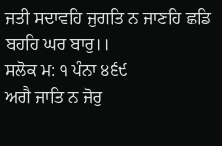ਜਤੀ ਸਦਾਵਹਿ ਜੁਗਤਿ ਨ ਜਾਣਹਿ ਛਡਿ ਬਹਹਿ ਘਰ ਬਾਰੁ।।
ਸਲੋਕ ਮ: ੧ ਪੰਨਾ ੪੬੯
ਅਗੈ ਜਾਤਿ ਨ ਜੋਰੁ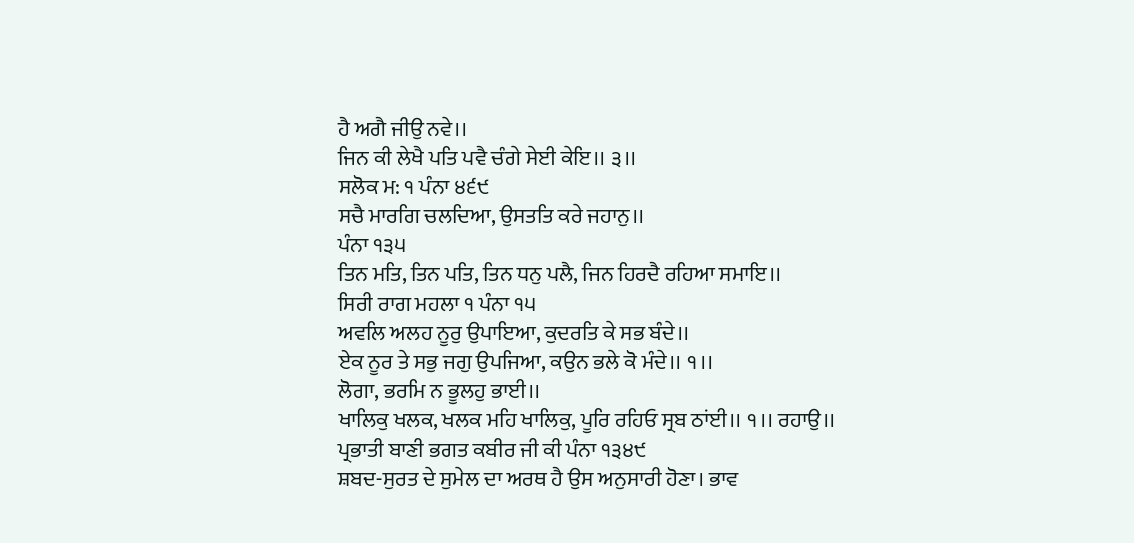ਹੈ ਅਗੈ ਜੀਉ ਨਵੇ।।
ਜਿਨ ਕੀ ਲੇਖੈ ਪਤਿ ਪਵੈ ਚੰਗੇ ਸੇਈ ਕੇਇ।। ੩।।
ਸਲੋਕ ਮ: ੧ ਪੰਨਾ ੪੬੯
ਸਚੈ ਮਾਰਗਿ ਚਲਦਿਆ, ਉਸਤਤਿ ਕਰੇ ਜਹਾਨੁ।।
ਪੰਨਾ ੧੩੫
ਤਿਨ ਮਤਿ, ਤਿਨ ਪਤਿ, ਤਿਨ ਧਨੁ ਪਲੈ, ਜਿਨ ਹਿਰਦੈ ਰਹਿਆ ਸਮਾਇ।।
ਸਿਰੀ ਰਾਗ ਮਹਲਾ ੧ ਪੰਨਾ ੧੫
ਅਵਲਿ ਅਲਹ ਨੂਰੁ ਉਪਾਇਆ, ਕੁਦਰਤਿ ਕੇ ਸਭ ਬੰਦੇ।।
ਏਕ ਨੂਰ ਤੇ ਸਭੁ ਜਗੁ ਉਪਜਿਆ, ਕਉਨ ਭਲੇ ਕੋ ਮੰਦੇ।। ੧।।
ਲੋਗਾ, ਭਰਮਿ ਨ ਭੂਲਹੁ ਭਾਈ।।
ਖਾਲਿਕੁ ਖਲਕ, ਖਲਕ ਮਹਿ ਖਾਲਿਕੁ, ਪੂਰਿ ਰਹਿਓ ਸ੍ਰਬ ਠਾਂਈ।। ੧।। ਰਹਾਉ।।
ਪ੍ਰਭਾਤੀ ਬਾਣੀ ਭਗਤ ਕਬੀਰ ਜੀ ਕੀ ਪੰਨਾ ੧੩੪੯
ਸ਼ਬਦ-ਸੁਰਤ ਦੇ ਸੁਮੇਲ ਦਾ ਅਰਥ ਹੈ ਉਸ ਅਨੁਸਾਰੀ ਹੋਣਾ। ਭਾਵ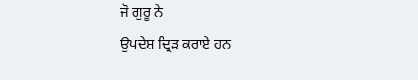ਜੋ ਗੁਰੂ ਨੇ
ਉਪਦੇਸ਼ ਦ੍ਰਿੜ ਕਰਾਏ ਹਨ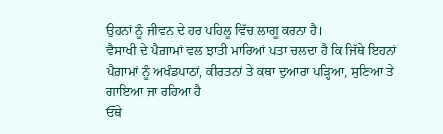ਉਹਨਾਂ ਨੂੰ ਜੀਵਨ ਦੇ ਹਰ ਪਹਿਲੂ ਵਿੱਚ ਲਾਗੂ ਕਰਨਾ ਹੈ।
ਵੈਸਾਖੀ ਦੇ ਪੈਗ਼ਾਮਾਂ ਵਲ ਝਾਤੀ ਮਾਰਿਆਂ ਪਤਾ ਚਲਦਾ ਹੈ ਕਿ ਜਿੱਥੇ ਇਹਨਾਂ
ਪੈਗ਼ਾਮਾਂ ਨੂੰ ਅਖੰਡਪਾਠਾਂ, ਕੀਰਤਨਾਂ ਤੇ ਕਥਾ ਦੁਆਰਾ ਪੜ੍ਹਿਆ, ਸੁਣਿਆ ਤੇ ਗਾਇਆ ਜਾ ਰਹਿਆ ਹੈ
ਓੱਥੇ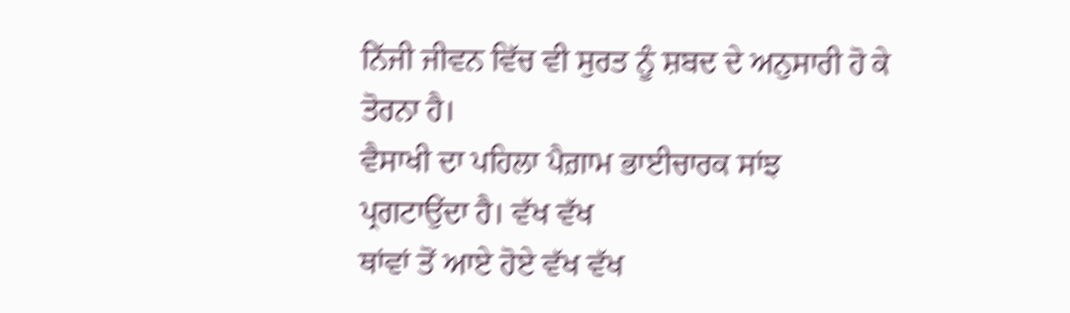ਨਿੱਜੀ ਜੀਵਨ ਵਿੱਚ ਵੀ ਸੁਰਤ ਨੂੰ ਸ਼ਬਦ ਦੇ ਅਨੁਸਾਰੀ ਹੋ ਕੇ ਤੋਰਨਾ ਹੈ।
ਵੈਸਾਖੀ ਦਾ ਪਹਿਲਾ ਪੈਗ਼ਾਮ ਭਾਈਚਾਰਕ ਸਾਂਝ ਪ੍ਰਗਟਾਉਂਦਾ ਹੈ। ਵੱਖ ਵੱਖ
ਥਾਂਵਾਂ ਤੋਂ ਆਏ ਹੋਏ ਵੱਖ ਵੱਖ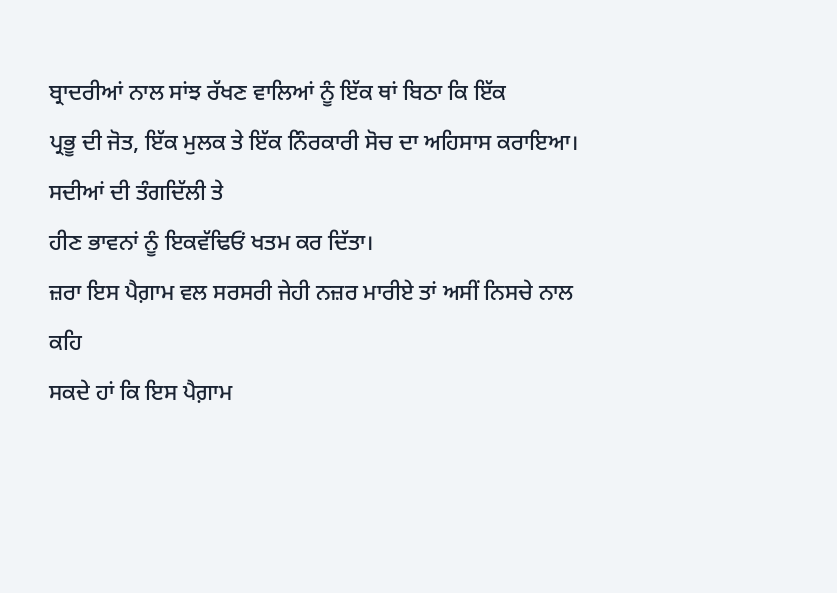ਬ੍ਰਾਦਰੀਆਂ ਨਾਲ ਸਾਂਝ ਰੱਖਣ ਵਾਲਿਆਂ ਨੂੰ ਇੱਕ ਥਾਂ ਬਿਠਾ ਕਿ ਇੱਕ
ਪ੍ਰਭੂ ਦੀ ਜੋਤ, ਇੱਕ ਮੁਲਕ ਤੇ ਇੱਕ ਨਿੰਰਕਾਰੀ ਸੋਚ ਦਾ ਅਹਿਸਾਸ ਕਰਾਇਆ। ਸਦੀਆਂ ਦੀ ਤੰਗਦਿੱਲੀ ਤੇ
ਹੀਣ ਭਾਵਨਾਂ ਨੂੰ ਇਕਵੱਢਿਓਂ ਖਤਮ ਕਰ ਦਿੱਤਾ।
ਜ਼ਰਾ ਇਸ ਪੈਗ਼ਾਮ ਵਲ ਸਰਸਰੀ ਜੇਹੀ ਨਜ਼ਰ ਮਾਰੀਏ ਤਾਂ ਅਸੀਂ ਨਿਸਚੇ ਨਾਲ ਕਹਿ
ਸਕਦੇ ਹਾਂ ਕਿ ਇਸ ਪੈਗ਼ਾਮ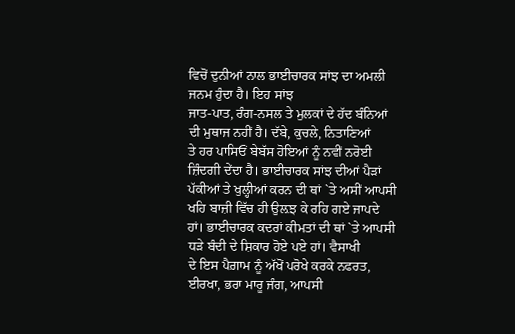ਵਿਚੋਂ ਦੁਨੀਆਂ ਨਾਲ ਭਾਈਚਾਰਕ ਸਾਂਝ ਦਾ ਅਮਲੀ ਜਨਮ ਹੁੰਦਾ ਹੈ। ਇਹ ਸਾਂਝ
ਜਾਤ-ਪਾਤ, ਰੰਗ-ਨਸਲ ਤੇ ਮੁਲਕਾਂ ਦੇ ਹੱਦ ਬੰਨਿਆਂ ਦੀ ਮੁਥਾਜ ਨਹੀਂ ਹੈ। ਦੱਬੇ, ਕੁਚਲੇ, ਨਿਤਾਣਿਆਂ
ਤੇ ਹਰ ਪਾਸਿਓਂ ਬੇਬੱਸ ਹੋਇਆਂ ਨੂੰ ਨਵੀਂ ਨਰੋਈ ਜ਼ਿੰਦਗੀ ਦੇਂਦਾ ਹੈ। ਭਾਈਚਾਰਕ ਸਾਂਝ ਦੀਆਂ ਪੈੜਾਂ
ਪੱਕੀਆਂ ਤੇ ਖੁਲ੍ਹੀਆਂ ਕਰਨ ਦੀ ਥਾਂ `ਤੇ ਅਸੀਂ ਆਪਸੀ ਖਹਿ ਬਾਜ਼ੀ ਵਿੱਚ ਹੀ ਉਲ਼ਝ ਕੇ ਰਹਿ ਗਏ ਜਾਪਦੇ
ਹਾਂ। ਭਾਈਚਾਰਕ ਕਦਰਾਂ ਕੀਮਤਾਂ ਦੀ ਥਾਂ `ਤੇ ਆਪਸੀ ਧੜੇ ਬੰਦੀ ਦੇ ਸ਼ਿਕਾਰ ਹੋਏ ਪਏ ਹਾਂ। ਵੈਸਾਖੀ
ਦੇ ਇਸ ਪੈਗ਼ਾਮ ਨੂੰ ਅੱਖੋਂ ਪਰੋਖੇ ਕਰਕੇ ਨਫਰਤ, ਈਰਖਾ, ਭਰਾ ਮਾਰੂ ਜੰਗ, ਆਪਸੀ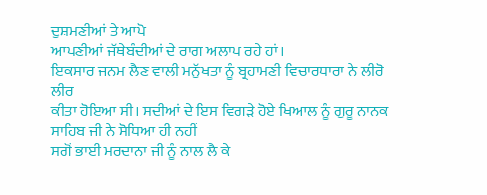ਦੁਸ਼ਮਣੀਆਂ ਤੇ ਆਪੋ
ਆਪਣੀਆਂ ਜੱਥੇਬੰਦੀਆਂ ਦੇ ਰਾਗ ਅਲਾਪ ਰਹੇ ਹਾਂ।
ਇਕਸਾਰ ਜਨਮ ਲੈਣ ਵਾਲੀ ਮਨੁੱਖਤਾ ਨੂੰ ਬ੍ਰਹਾਮਣੀ ਵਿਚਾਰਧਾਰਾ ਨੇ ਲੀਰੋ ਲੀਰ
ਕੀਤਾ ਹੋਇਆ ਸੀ। ਸਦੀਆਂ ਦੇ ਇਸ ਵਿਗੜੇ ਹੋਏ ਖਿਆਲ ਨੂੰ ਗੁਰੂ ਨਾਨਕ ਸਾਹਿਬ ਜੀ ਨੇ ਸੋਧਿਆ ਹੀ ਨਹੀਂ
ਸਗੋਂ ਭਾਈ ਮਰਦਾਨਾ ਜੀ ਨੂੰ ਨਾਲ ਲੈ ਕੇ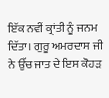ਇੱਕ ਨਵੀਂ ਕ੍ਰਾਂਤੀ ਨੂੰ ਜਨਮ ਦਿੱਤਾ। ਗੁਰੂ ਅਮਰਦਾਸ ਜੀ
ਨੇ ਉੱਚ ਜਾਤ ਦੇ ਇਸ ਕੋਹੜ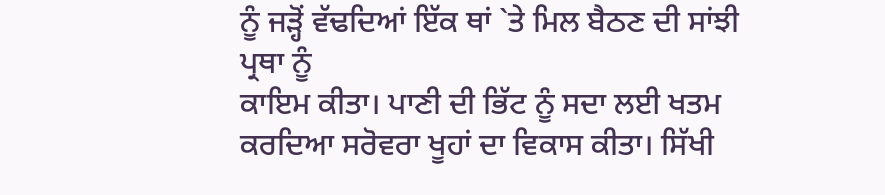ਨੂੰ ਜੜ੍ਹੋਂ ਵੱਢਦਿਆਂ ਇੱਕ ਥਾਂ `ਤੇ ਮਿਲ ਬੈਠਣ ਦੀ ਸਾਂਝੀ ਪ੍ਰਥਾ ਨੂੰ
ਕਾਇਮ ਕੀਤਾ। ਪਾਣੀ ਦੀ ਭਿੱਟ ਨੂੰ ਸਦਾ ਲਈ ਖਤਮ ਕਰਦਿਆ ਸਰੋਵਰਾ ਖੂਹਾਂ ਦਾ ਵਿਕਾਸ ਕੀਤਾ। ਸਿੱਖੀ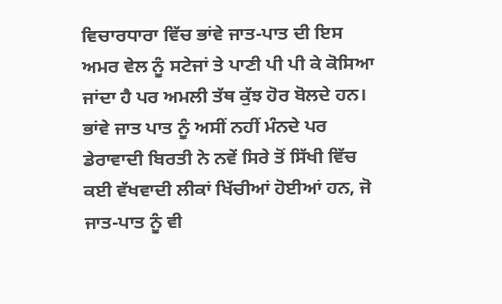ਵਿਚਾਰਧਾਰਾ ਵਿੱਚ ਭਾਂਵੇ ਜਾਤ-ਪਾਤ ਦੀ ਇਸ ਅਮਰ ਵੇਲ ਨੂੰ ਸਟੇਜਾਂ ਤੇ ਪਾਣੀ ਪੀ ਪੀ ਕੇ ਕੋਸਿਆ
ਜਾਂਦਾ ਹੈ ਪਰ ਅਮਲੀ ਤੱਥ ਕੁੱਝ ਹੋਰ ਬੋਲਦੇ ਹਨ। ਭਾਂਵੇ ਜਾਤ ਪਾਤ ਨੂੰ ਅਸੀਂ ਨਹੀਂ ਮੰਨਦੇ ਪਰ
ਡੇਰਾਵਾਦੀ ਬਿਰਤੀ ਨੇ ਨਵੇਂ ਸਿਰੇ ਤੋਂ ਸਿੱਖੀ ਵਿੱਚ ਕਈ ਵੱਖਵਾਦੀ ਲੀਕਾਂ ਖਿੱਚੀਆਂ ਹੋਈਆਂ ਹਨ, ਜੋ
ਜਾਤ-ਪਾਤ ਨੂੰ ਵੀ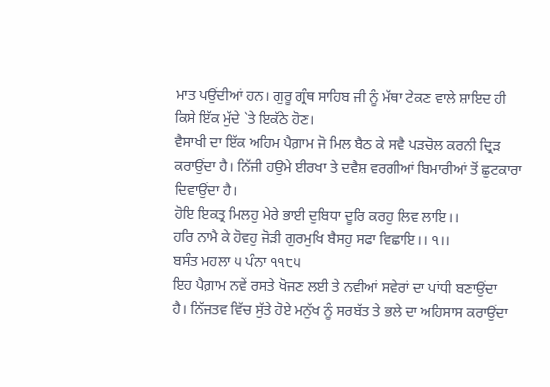ਮਾਤ ਪਉਂਦੀਆਂ ਹਨ। ਗੁਰੂ ਗ੍ਰੰਥ ਸਾਹਿਬ ਜੀ ਨੂੰ ਮੱਥਾ ਟੇਕਣ ਵਾਲੇ ਸ਼ਾਇਦ ਹੀ
ਕਿਸੇ ਇੱਕ ਮੁੱਦੇ `ਤੇ ਇਕੱਠੇ ਹੋਣ।
ਵੈਸਾਖੀ ਦਾ ਇੱਕ ਅਹਿਮ ਪੈਗ਼ਾਮ ਜੋ ਮਿਲ ਬੈਠ ਕੇ ਸਵੈ ਪੜਚੋਲ ਕਰਨੀ ਦ੍ਰਿੜ
ਕਰਾਉਂਦਾ ਹੈ। ਨਿੱਜੀ ਹਉਮੇ ਈਰਖਾ ਤੇ ਦਵੈਸ਼ ਵਰਗੀਆਂ ਬਿਮਾਰੀਆਂ ਤੋਂ ਛੁਟਕਾਰਾ ਦਿਵਾਉਂਦਾ ਹੈ।
ਹੋਇ ਇਕਤ੍ਰ ਮਿਲਹੁ ਮੇਰੇ ਭਾਈ ਦੁਬਿਧਾ ਦੂਰਿ ਕਰਹੁ ਲਿਵ ਲਾਇ।।
ਹਰਿ ਨਾਮੈ ਕੇ ਹੋਵਹੁ ਜੋੜੀ ਗੁਰਮੁਖਿ ਬੈਸਹੁ ਸਫਾ ਵਿਛਾਇ।। ੧।।
ਬਸੰਤ ਮਹਲਾ ੫ ਪੰਨਾ ੧੧੮੫
ਇਹ ਪੈਗ਼ਾਮ ਨਵੇਂ ਰਸਤੇ ਖੋਜਣ ਲਈ ਤੇ ਨਵੀਆਂ ਸਵੇਰਾਂ ਦਾ ਪਾਂਧੀ ਬਣਾਉਂਦਾ
ਹੈ। ਨਿੱਜਤਵ ਵਿੱਚ ਸੁੱਤੇ ਹੋਏ ਮਨੁੱਖ ਨੂੰ ਸਰਬੱਤ ਤੇ ਭਲੇ ਦਾ ਅਹਿਸਾਸ ਕਰਾਉਂਦਾ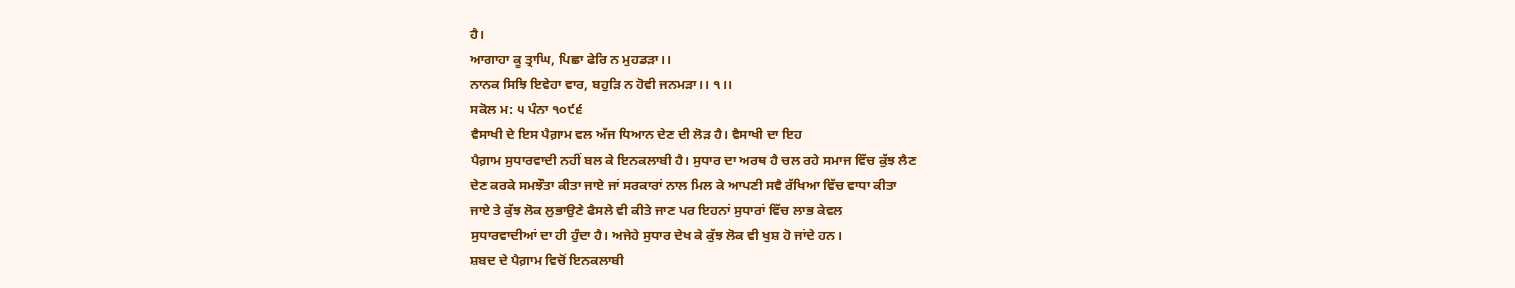ਹੈ।
ਆਗਾਹਾ ਕੂ ਤ੍ਰਾਘਿ, ਪਿਛਾ ਫੇਰਿ ਨ ਮੁਹਡੜਾ।।
ਨਾਨਕ ਸਿਝਿ ਇਵੇਹਾ ਵਾਰ, ਬਹੁੜਿ ਨ ਹੋਵੀ ਜਨਮੜਾ।। ੧।।
ਸਕੋਲ ਮ: ੫ ਪੰਨਾ ੧੦੯੬
ਵੈਸਾਖੀ ਦੇ ਇਸ ਪੈਗ਼ਾਮ ਵਲ ਅੱਜ ਧਿਆਨ ਦੇਣ ਦੀ ਲੋੜ ਹੈ। ਵੈਸਾਖੀ ਦਾ ਇਹ
ਪੈਗ਼ਾਮ ਸੁਧਾਰਵਾਦੀ ਨਹੀਂ ਬਲ ਕੇ ਇਨਕਲਾਬੀ ਹੈ। ਸੁਧਾਰ ਦਾ ਅਰਥ ਹੈ ਚਲ ਰਹੇ ਸਮਾਜ ਵਿੱਚ ਕੁੱਝ ਲੈਣ
ਦੇਣ ਕਰਕੇ ਸਮਝੌਤਾ ਕੀਤਾ ਜਾਏ ਜਾਂ ਸਰਕਾਰਾਂ ਨਾਲ ਮਿਲ ਕੇ ਆਪਣੀ ਸਵੈ ਰੱਖਿਆ ਵਿੱਚ ਵਾਧਾ ਕੀਤਾ
ਜਾਏ ਤੇ ਕੁੱਝ ਲੋਕ ਲੁਭਾਉਣੇ ਫੈਸਲੇ ਵੀ ਕੀਤੇ ਜਾਣ ਪਰ ਇਹਨਾਂ ਸੁਧਾਰਾਂ ਵਿੱਚ ਲਾਭ ਕੇਵਲ
ਸੁਧਾਰਵਾਦੀਆਂ ਦਾ ਹੀ ਹੁੰਦਾ ਹੈ। ਅਜੇਹੇ ਸੁਧਾਰ ਦੇਖ ਕੇ ਕੁੱਝ ਲੋਕ ਵੀ ਖੁਸ਼ ਹੋ ਜਾਂਦੇ ਹਨ।
ਸ਼ਬਦ ਦੇ ਪੈਗ਼ਾਮ ਵਿਚੋਂ ਇਨਕਲਾਬੀ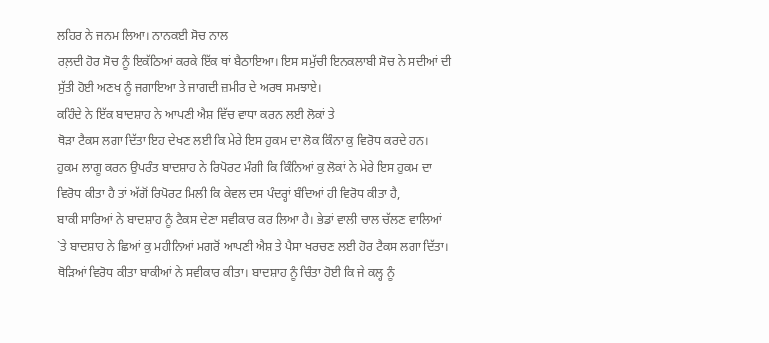ਲਹਿਰ ਨੇ ਜਨਮ ਲਿਆ। ਨਾਨਕਈ ਸੋਚ ਨਾਲ
ਰਲ਼ਦੀ ਹੋਰ ਸੋਚ ਨੂੰ ਇਕੱਠਿਆਂ ਕਰਕੇ ਇੱਕ ਥਾਂ ਬੈਠਾਇਆ। ਇਸ ਸਮੁੱਚੀ ਇਨਕਲਾਬੀ ਸੋਚ ਨੇ ਸਦੀਆਂ ਦੀ
ਸੁੱਤੀ ਹੋਈ ਅਣਖ ਨੂੰ ਜਗਾਇਆ ਤੇ ਜਾਗਦੀ ਜ਼ਮੀਰ ਦੇ ਅਰਥ ਸਮਝਾਏ।
ਕਹਿੰਦੇ ਨੇ ਇੱਕ ਬਾਦਸ਼ਾਹ ਨੇ ਆਪਣੀ ਐਸ਼ ਵਿੱਚ ਵਾਧਾ ਕਰਨ ਲਈ ਲੋਕਾਂ ਤੇ
ਥੋੜਾ ਟੈਕਸ ਲਗਾ ਦਿੱਤਾ ਇਹ ਦੇਖਣ ਲਈ ਕਿ ਮੇਰੇ ਇਸ ਹੁਕਮ ਦਾ ਲੋਕ ਕਿੰਨਾ ਕੁ ਵਿਰੋਧ ਕਰਦੇ ਹਨ।
ਹੁਕਮ ਲਾਗੂ ਕਰਨ ਉਪਰੰਤ ਬਾਦਸ਼ਾਹ ਨੇ ਰਿਪੋਰਟ ਮੰਗੀ ਕਿ ਕਿੰਨਿਆਂ ਕੁ ਲੋਕਾਂ ਨੇ ਮੇਰੇ ਇਸ ਹੁਕਮ ਦਾ
ਵਿਰੋਧ ਕੀਤਾ ਹੈ ਤਾਂ ਅੱਗੋਂ ਰਿਪੋਰਟ ਮਿਲੀ ਕਿ ਕੇਵਲ ਦਸ ਪੰਦਰ੍ਹਾਂ ਬੰਦਿਆਂ ਹੀ ਵਿਰੋਧ ਕੀਤਾ ਹੈ,
ਬਾਕੀ ਸਾਰਿਆਂ ਨੇ ਬਾਦਸ਼ਾਹ ਨੂੰ ਟੈਕਸ ਦੇਣਾ ਸਵੀਕਾਰ ਕਰ ਲਿਆ ਹੈ। ਭੇਡਾਂ ਵਾਲੀ ਚਾਲ ਚੱਲਣ ਵਾਲਿਆਂ
`ਤੇ ਬਾਦਸ਼ਾਹ ਨੇ ਛਿਆਂ ਕੁ ਮਹੀਨਿਆਂ ਮਗਰੋਂ ਆਪਣੀ ਐਸ਼ ਤੇ ਪੈਸਾ ਖਰਚਣ ਲਈ ਹੋਰ ਟੈਕਸ ਲਗਾ ਦਿੱਤਾ।
ਥੋੜਿਆਂ ਵਿਰੋਧ ਕੀਤਾ ਬਾਕੀਆਂ ਨੇ ਸਵੀਕਾਰ ਕੀਤਾ। ਬਾਦਸ਼ਾਹ ਨੂੰ ਚਿੰਤਾ ਹੋਈ ਕਿ ਜੇ ਕਲ੍ਹ ਨੂੰ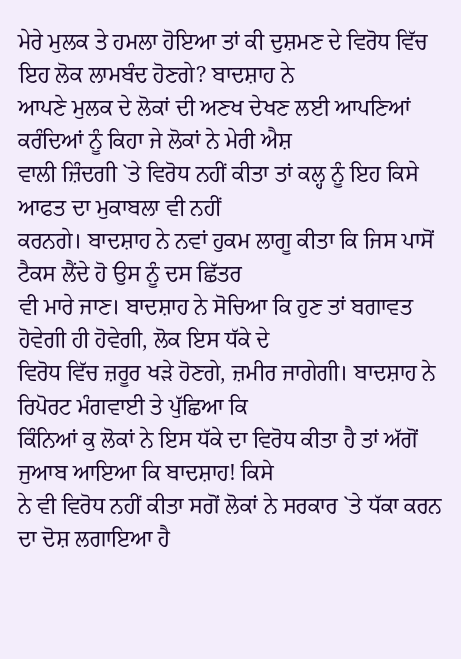ਮੇਰੇ ਮੁਲਕ ਤੇ ਹਮਲਾ ਹੋਇਆ ਤਾਂ ਕੀ ਦੁਸ਼ਮਣ ਦੇ ਵਿਰੋਧ ਵਿੱਚ ਇਹ ਲੋਕ ਲਾਮਬੰਦ ਹੋਣਗੇ? ਬਾਦਸ਼ਾਹ ਨੇ
ਆਪਣੇ ਮੁਲਕ ਦੇ ਲੋਕਾਂ ਦੀ ਅਣਖ ਦੇਖਣ ਲਈ ਆਪਣਿਆਂ ਕਰੰਦਿਆਂ ਨੂੰ ਕਿਹਾ ਜੇ ਲੋਕਾਂ ਨੇ ਮੇਰੀ ਐਸ਼
ਵਾਲੀ ਜ਼ਿੰਦਗੀ `ਤੇ ਵਿਰੋਧ ਨਹੀਂ ਕੀਤਾ ਤਾਂ ਕਲ੍ਹ ਨੂੰ ਇਹ ਕਿਸੇ ਆਫਤ ਦਾ ਮੁਕਾਬਲਾ ਵੀ ਨਹੀਂ
ਕਰਨਗੇ। ਬਾਦਸ਼ਾਹ ਨੇ ਨਵਾਂ ਹੁਕਮ ਲਾਗੂ ਕੀਤਾ ਕਿ ਜਿਸ ਪਾਸੋਂ ਟੈਕਸ ਲੈਂਦੇ ਹੋ ਉਸ ਨੂੰ ਦਸ ਛਿੱਤਰ
ਵੀ ਮਾਰੇ ਜਾਣ। ਬਾਦਸ਼ਾਹ ਨੇ ਸੋਚਿਆ ਕਿ ਹੁਣ ਤਾਂ ਬਗਾਵਤ ਹੋਵੇਗੀ ਹੀ ਹੋਵੇਗੀ, ਲੋਕ ਇਸ ਧੱਕੇ ਦੇ
ਵਿਰੋਧ ਵਿੱਚ ਜ਼ਰੂਰ ਖੜੇ ਹੋਣਗੇ, ਜ਼ਮੀਰ ਜਾਗੇਗੀ। ਬਾਦਸ਼ਾਹ ਨੇ ਰਿਪੋਰਟ ਮੰਗਵਾਈ ਤੇ ਪੁੱਛਿਆ ਕਿ
ਕਿੰਨਿਆਂ ਕੁ ਲੋਕਾਂ ਨੇ ਇਸ ਧੱਕੇ ਦਾ ਵਿਰੋਧ ਕੀਤਾ ਹੈ ਤਾਂ ਅੱਗੋਂ ਜੁਆਬ ਆਇਆ ਕਿ ਬਾਦਸ਼ਾਹ! ਕਿਸੇ
ਨੇ ਵੀ ਵਿਰੋਧ ਨਹੀਂ ਕੀਤਾ ਸਗੋਂ ਲੋਕਾਂ ਨੇ ਸਰਕਾਰ `ਤੇ ਧੱਕਾ ਕਰਨ ਦਾ ਦੋਸ਼ ਲਗਾਇਆ ਹੈ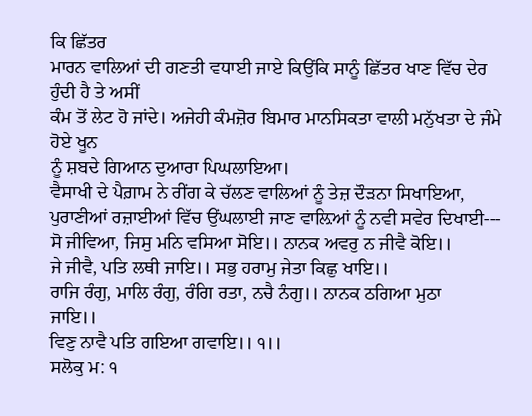ਕਿ ਛਿੱਤਰ
ਮਾਰਨ ਵਾਲਿਆਂ ਦੀ ਗਣਤੀ ਵਧਾਈ ਜਾਏ ਕਿਉਂਕਿ ਸਾਨੂੰ ਛਿੱਤਰ ਖਾਣ ਵਿੱਚ ਦੇਰ ਹੁੰਦੀ ਹੈ ਤੇ ਅਸੀਂ
ਕੰਮ ਤੋਂ ਲੇਟ ਹੋ ਜਾਂਦੇ। ਅਜੇਹੀ ਕੰਮਜ਼ੋਰ ਬਿਮਾਰ ਮਾਨਸਿਕਤਾ ਵਾਲੀ ਮਨੁੱਖਤਾ ਦੇ ਜੰਮੇ ਹੋਏ ਖੂਨ
ਨੂੰ ਸ਼ਬਦੇ ਗਿਆਨ ਦੁਆਰਾ ਪਿਘਲਾਇਆ।
ਵੈਸਾਖੀ ਦੇ ਪੈਗ਼ਾਮ ਨੇ ਰੀਂਗ ਕੇ ਚੱਲਣ ਵਾਲਿਆਂ ਨੂੰ ਤੇਜ਼ ਦੌੜਨਾ ਸਿਖਾਇਆ,
ਪੁਰਾਣੀਆਂ ਰਜ਼ਾਈਆਂ ਵਿੱਚ ਉਂਘਲਾਈ ਜਾਣ ਵਾਲ਼ਿਆਂ ਨੂੰ ਨਵੀ ਸਵੇਰ ਦਿਖਾਈ---
ਸੋ ਜੀਵਿਆ, ਜਿਸੁ ਮਨਿ ਵਸਿਆ ਸੋਇ।। ਨਾਨਕ ਅਵਰੁ ਨ ਜੀਵੈ ਕੋਇ।।
ਜੇ ਜੀਵੈ, ਪਤਿ ਲਥੀ ਜਾਇ।। ਸਭੁ ਹਰਾਮੁ ਜੇਤਾ ਕਿਛੁ ਖਾਇ।।
ਰਾਜਿ ਰੰਗੁ, ਮਾਲਿ ਰੰਗੁ, ਰੰਗਿ ਰਤਾ, ਨਚੈ ਨੰਗੁ।। ਨਾਨਕ ਠਗਿਆ ਮੁਠਾ
ਜਾਇ।।
ਵਿਣੁ ਨਾਵੈ ਪਤਿ ਗਇਆ ਗਵਾਇ।। ੧।।
ਸਲੋਕੁ ਮ: ੧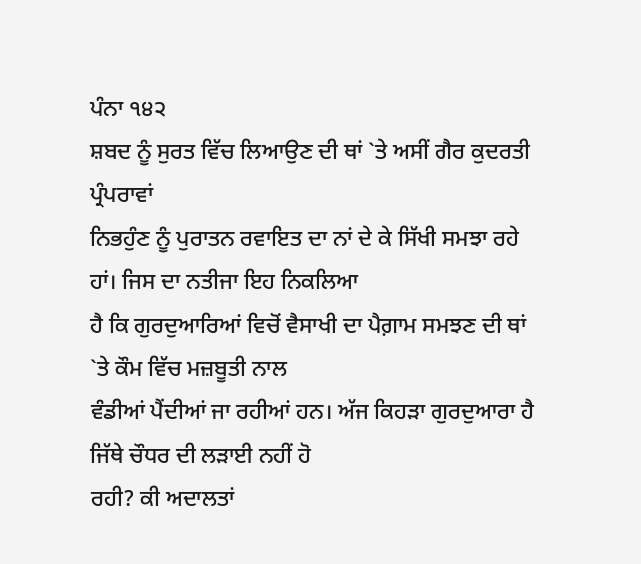ਪੰਨਾ ੧੪੨
ਸ਼ਬਦ ਨੂੰ ਸੁਰਤ ਵਿੱਚ ਲਿਆਉਣ ਦੀ ਥਾਂ `ਤੇ ਅਸੀਂ ਗੈਰ ਕੁਦਰਤੀ ਪ੍ਰੰਪਰਾਵਾਂ
ਨਿਭਹੁੰਣ ਨੂੰ ਪੁਰਾਤਨ ਰਵਾਇਤ ਦਾ ਨਾਂ ਦੇ ਕੇ ਸਿੱਖੀ ਸਮਝਾ ਰਹੇ ਹਾਂ। ਜਿਸ ਦਾ ਨਤੀਜਾ ਇਹ ਨਿਕਲਿਆ
ਹੈ ਕਿ ਗੁਰਦੁਆਰਿਆਂ ਵਿਚੋਂ ਵੈਸਾਖੀ ਦਾ ਪੈਗ਼ਾਮ ਸਮਝਣ ਦੀ ਥਾਂ `ਤੇ ਕੌਮ ਵਿੱਚ ਮਜ਼ਬੂਤੀ ਨਾਲ
ਵੰਡੀਆਂ ਪੈਂਦੀਆਂ ਜਾ ਰਹੀਆਂ ਹਨ। ਅੱਜ ਕਿਹੜਾ ਗੁਰਦੁਆਰਾ ਹੈ ਜਿੱਥੇ ਚੌਧਰ ਦੀ ਲੜਾਈ ਨਹੀਂ ਹੋ
ਰਹੀ? ਕੀ ਅਦਾਲਤਾਂ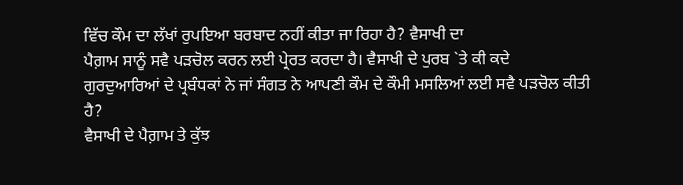ਵਿੱਚ ਕੌਮ ਦਾ ਲੱਖਾਂ ਰੁਪਇਆ ਬਰਬਾਦ ਨਹੀਂ ਕੀਤਾ ਜਾ ਰਿਹਾ ਹੈ? ਵੈਸਾਖੀ ਦਾ
ਪੈਗ਼ਾਮ ਸਾਨੂੰ ਸਵੈ ਪੜਚੋਲ ਕਰਨ ਲਈ ਪ੍ਰੇਰਤ ਕਰਦਾ ਹੈ। ਵੈਸਾਖੀ ਦੇ ਪੁਰਬ `ਤੇ ਕੀ ਕਦੇ
ਗੁਰਦੁਆਰਿਆਂ ਦੇ ਪ੍ਰਬੰਧਕਾਂ ਨੇ ਜਾਂ ਸੰਗਤ ਨੇ ਆਪਣੀ ਕੌਮ ਦੇ ਕੌਮੀ ਮਸਲਿਆਂ ਲਈ ਸਵੈ ਪੜਚੋਲ ਕੀਤੀ
ਹੈ?
ਵੈਸਾਖੀ ਦੇ ਪੈਗ਼ਾਮ ਤੇ ਕੁੱਝ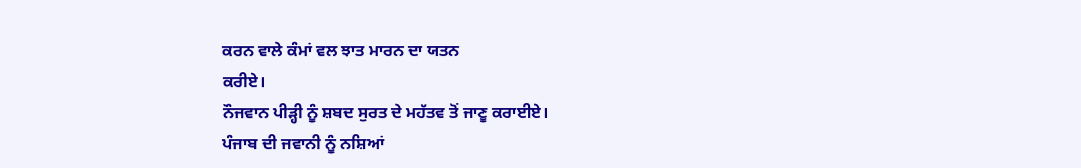ਕਰਨ ਵਾਲੇ ਕੰਮਾਂ ਵਲ ਝਾਤ ਮਾਰਨ ਦਾ ਯਤਨ
ਕਰੀਏ।
ਨੌਜਵਾਨ ਪੀੜ੍ਹੀ ਨੂੰ ਸ਼ਬਦ ਸੁਰਤ ਦੇ ਮਹੱਤਵ ਤੋਂ ਜਾਣੂ ਕਰਾਈਏ।
ਪੰਜਾਬ ਦੀ ਜਵਾਨੀ ਨੂੰ ਨਸ਼ਿਆਂ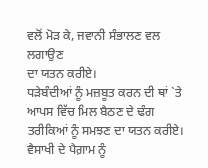ਵਲੋਂ ਮੋੜ ਕੇ, ਜਵਾਨੀ ਸੰਭਾਲਣ ਵਲ ਲਗਾਉਣ
ਦਾ ਯਤਨ ਕਰੀਏ।
ਧੜੇਬੰਦੀਆਂ ਨੂੰ ਮਜ਼ਬੂਤ ਕਰਨ ਦੀ ਥਾਂ `ਤੇ ਆਪਸ ਵਿੱਚ ਮਿਲ ਬੈਠਣ ਦੇ ਢੰਗ
ਤਰੀਕਿਆਂ ਨੂੰ ਸਮਝਣ ਦਾ ਯਤਨ ਕਰੀਏ।
ਵੈਸਾਖੀ ਦੇ ਪੈਗ਼ਾਮ ਨੂੰ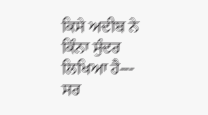ਕਿਸੇ ਅਦੀਬ ਨੇ ਕਿੰਨਾ ਸੁੰਦਰ ਲਿਖਿਆ ਹੈ---
ਸਰ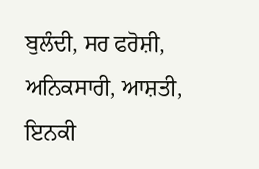ਬੁਲੰਦੀ, ਸਰ ਫਰੋਸ਼ੀ, ਅਨਿਕਸਾਰੀ, ਆਸ਼ਤੀ,
ਇਨਕੀ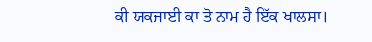ਕੀ ਯਕਜਾਈ ਕਾ ਤੋ ਨਾਮ ਹੈ ਇੱਕ ਖਾਲਸਾ।